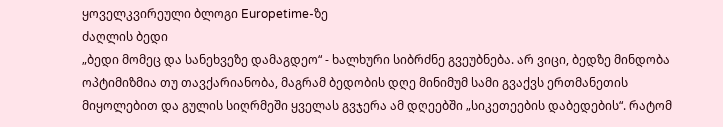ყოველკვირეული ბლოგი Europetime-ზე
ძაღლის ბედი
„ბედი მომეც და სანეხვეზე დამაგდეო“ - ხალხური სიბრძნე გვეუბნება. არ ვიცი, ბედზე მინდობა ოპტიმიზმია თუ თავქარიანობა, მაგრამ ბედობის დღე მინიმუმ სამი გვაქვს ერთმანეთის მიყოლებით და გულის სიღრმეში ყველას გვჯერა ამ დღეებში „სიკეთეების დაბედების“. რატომ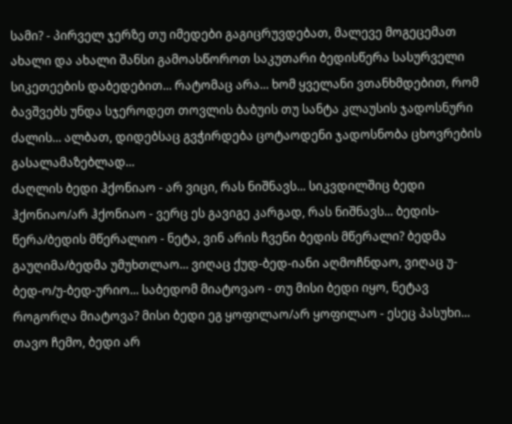სამი? - პირველ ჯერზე თუ იმედები გაგიცრუვდებათ, მალევე მოგეცემათ ახალი და ახალი შანსი გამოასწოროთ საკუთარი ბედისწერა სასურველი სიკეთეების დაბედებით... რატომაც არა... ხომ ყველანი ვთანხმდებით, რომ ბავშვებს უნდა სჯეროდეთ თოვლის ბაბუის თუ სანტა კლაუსის ჯადოსნური ძალის... ალბათ, დიდებსაც გვჭირდება ცოტაოდენი ჯადოსნობა ცხოვრების გასალამაზებლად...
ძაღლის ბედი ჰქონიაო - არ ვიცი, რას ნიშნავს... სიკვდილშიც ბედი ჰქონიაო/არ ჰქონიაო - ვერც ეს გავიგე კარგად, რას ნიშნავს... ბედის-წერა/ბედის მწერალიო - ნეტა, ვინ არის ჩვენი ბედის მწერალი? ბედმა გაუღიმა/ბედმა უმუხთლაო... ვიღაც ქუდ-ბედ-იანი აღმოჩნდაო, ვიღაც უ-ბედ-ო/უ-ბედ-ურიო... საბედომ მიატოვაო - თუ მისი ბედი იყო, ნეტავ როგორღა მიატოვა? მისი ბედი ეგ ყოფილაო/არ ყოფილაო - ესეც პასუხი... თავო ჩემო, ბედი არ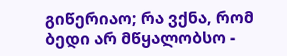გიწერიაო; რა ვქნა, რომ ბედი არ მწყალობსო -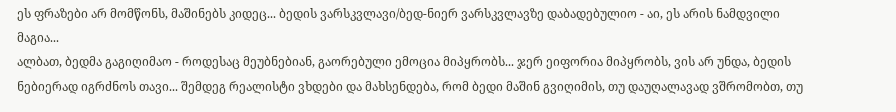ეს ფრაზები არ მომწონს, მაშინებს კიდეც... ბედის ვარსკვლავი/ბედ-ნიერ ვარსკვლავზე დაბადებულიო - აი, ეს არის ნამდვილი მაგია...
ალბათ, ბედმა გაგიღიმაო - როდესაც მეუბნებიან, გაორებული ემოცია მიპყრობს... ჯერ ეიფორია მიპყრობს, ვის არ უნდა, ბედის ნებიერად იგრძნოს თავი... შემდეგ რეალისტი ვხდები და მახსენდება, რომ ბედი მაშინ გვიღიმის, თუ დაუღალავად ვშრომობთ, თუ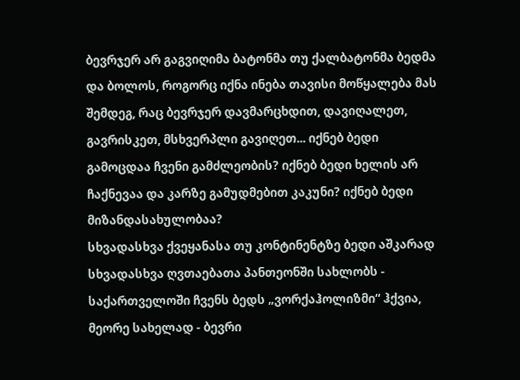ბევრჯერ არ გაგვიღიმა ბატონმა თუ ქალბატონმა ბედმა და ბოლოს, როგორც იქნა ინება თავისი მოწყალება მას შემდეგ, რაც ბევრჯერ დავმარცხდით, დავიღალეთ, გავრისკეთ, მსხვერპლი გავიღეთ... იქნებ ბედი გამოცდაა ჩვენი გამძლეობის? იქნებ ბედი ხელის არ ჩაქნევაა და კარზე გამუდმებით კაკუნი? იქნებ ბედი მიზანდასახულობაა?
სხვადასხვა ქვეყანასა თუ კონტინენტზე ბედი აშკარად სხვადასხვა ღვთაებათა პანთეონში სახლობს - საქართველოში ჩვენს ბედს „ვორქაჰოლიზმი“ ჰქვია, მეორე სახელად - ბევრი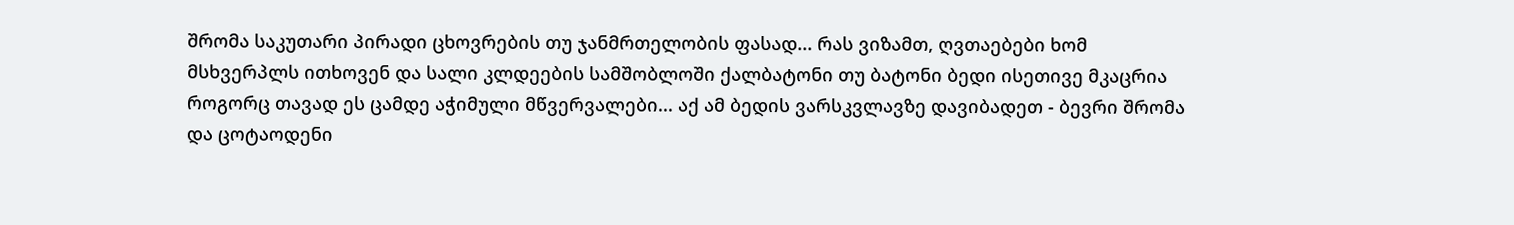შრომა საკუთარი პირადი ცხოვრების თუ ჯანმრთელობის ფასად... რას ვიზამთ, ღვთაებები ხომ მსხვერპლს ითხოვენ და სალი კლდეების სამშობლოში ქალბატონი თუ ბატონი ბედი ისეთივე მკაცრია როგორც თავად ეს ცამდე აჭიმული მწვერვალები... აქ ამ ბედის ვარსკვლავზე დავიბადეთ - ბევრი შრომა და ცოტაოდენი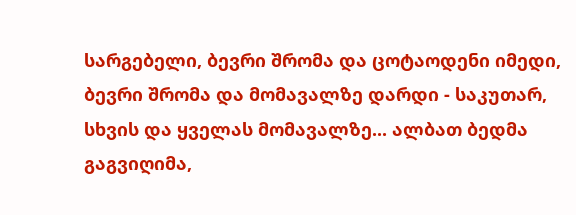სარგებელი, ბევრი შრომა და ცოტაოდენი იმედი, ბევრი შრომა და მომავალზე დარდი - საკუთარ, სხვის და ყველას მომავალზე... ალბათ ბედმა გაგვიღიმა,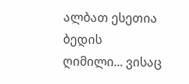ალბათ ესეთია ბედის ღიმილი... ვისაც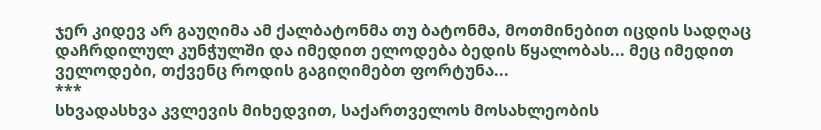ჯერ კიდევ არ გაუღიმა ამ ქალბატონმა თუ ბატონმა, მოთმინებით იცდის სადღაც დაჩრდილულ კუნჭულში და იმედით ელოდება ბედის წყალობას... მეც იმედით ველოდები, თქვენც როდის გაგიღიმებთ ფორტუნა...
***
სხვადასხვა კვლევის მიხედვით, საქართველოს მოსახლეობის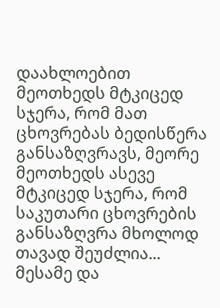დაახლოებით მეოთხედს მტკიცედ სჯერა, რომ მათ ცხოვრებას ბედისწერა განსაზღვრავს, მეორე მეოთხედს ასევე მტკიცედ სჯერა, რომ საკუთარი ცხოვრების განსაზღვრა მხოლოდ თავად შეუძლია... მესამე და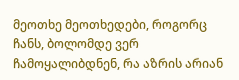მეოთხე მეოთხედები, როგორც ჩანს, ბოლომდე ვერ ჩამოყალიბდნენ, რა აზრის არიან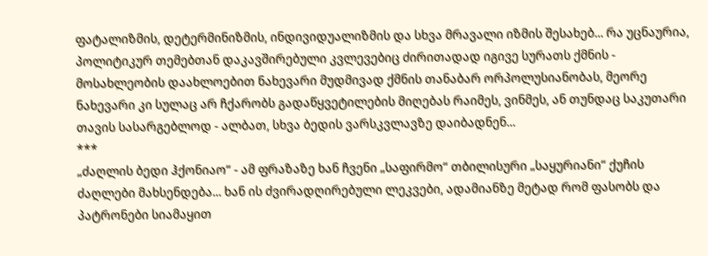ფატალიზმის, დეტერმინიზმის, ინდივიდუალიზმის და სხვა მრავალი იზმის შესახებ... რა უცნაურია, პოლიტიკურ თემებთან დაკავშირებული კვლევებიც ძირითადად იგივე სურათს ქმნის - მოსახლეობის დაახლოებით ნახევარი მუდმივად ქმნის თანაბარ ორპოლუსიანობას, მეორე ნახევარი კი სულაც არ ჩქარობს გადაწყვეტილების მიღებას რაიმეს, ვინმეს, ან თუნდაც საკუთარი თავის სასარგებლოდ - ალბათ, სხვა ბედის ვარსკვლავზე დაიბადნენ...
***
„ძაღლის ბედი ჰქონიაო“ - ამ ფრაზაზე ხან ჩვენი „საფირმო“ თბილისური „საყურიანი“ ქუჩის ძაღლები მახსენდება... ხან ის ძვირადღირებული ლეკვები, ადამიანზე მეტად რომ ფასობს და პატრონები სიამაყით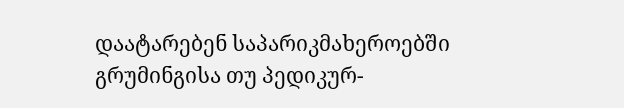დაატარებენ საპარიკმახეროებში გრუმინგისა თუ პედიკურ-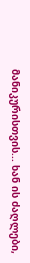მანიკურისთვის... ხან ის ძაღლები,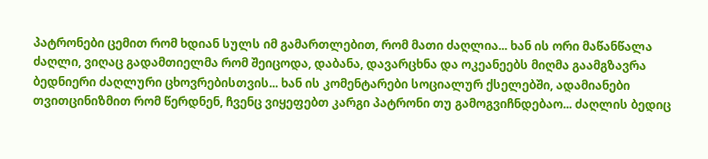პატრონები ცემით რომ ხდიან სულს იმ გამართლებით, რომ მათი ძაღლია... ხან ის ორი მაწანწალა ძაღლი, ვიღაც გადამთიელმა რომ შეიცოდა, დაბანა, დავარცხნა და ოკეანეებს მიღმა გაამგზავრა ბედნიერი ძაღლური ცხოვრებისთვის... ხან ის კომენტარები სოციალურ ქსელებში, ადამიანები თვითცინიზმით რომ წერდნენ, ჩვენც ვიყეფებთ კარგი პატრონი თუ გამოგვიჩნდებაო... ძაღლის ბედიც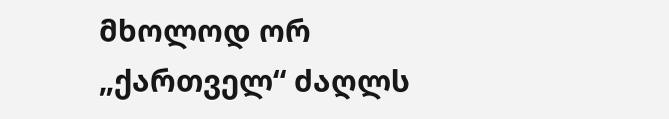მხოლოდ ორ „ქართველ“ ძაღლს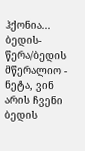ჰქონია...
ბედის-წერა/ბედის მწერალიო - ნეტა, ვინ არის ჩვენი ბედის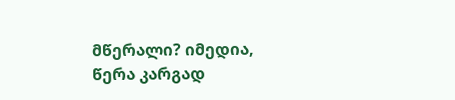მწერალი? იმედია, წერა კარგად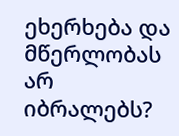ეხერხება და მწერლობას არ იბრალებს?